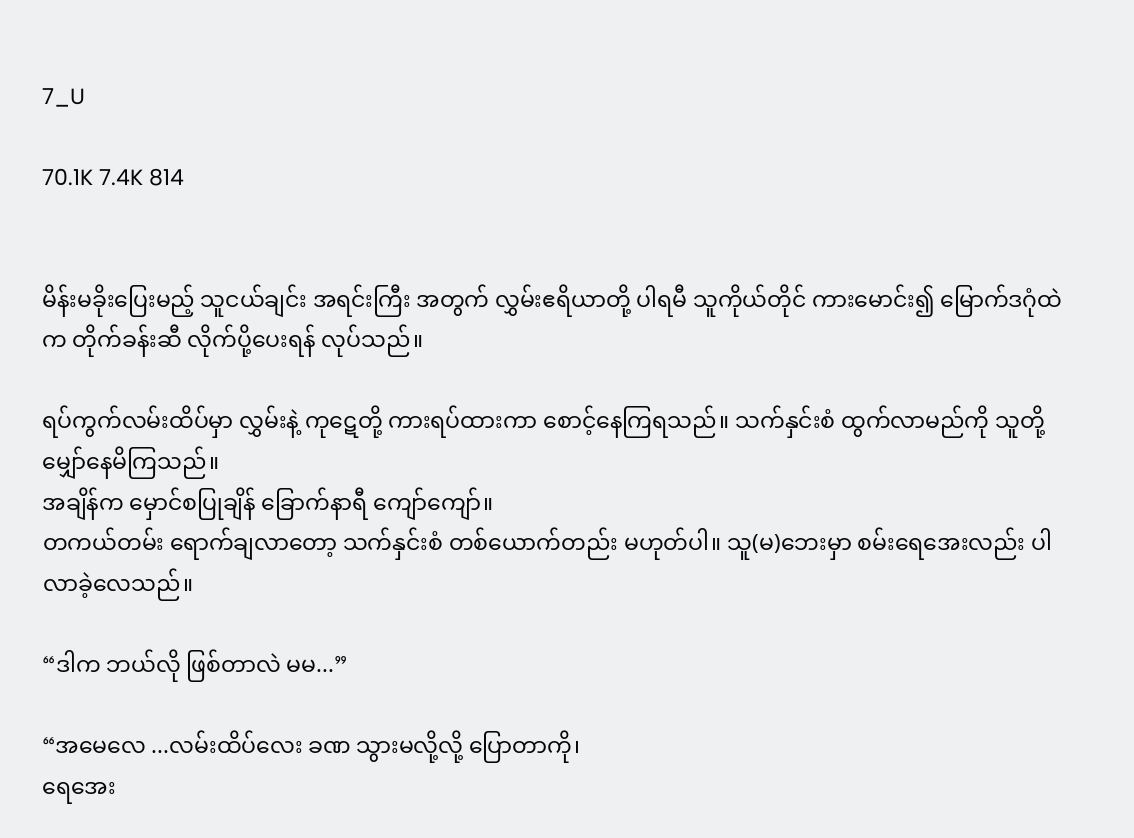7_U

70.1K 7.4K 814


မိန်းမခိုးပြေးမည့် သူငယ်ချင်း အရင်းကြီး အတွက် လွှမ်းဧရိယာတို့ ပါရမီ သူကိုယ်တိုင် ကားမောင်း၍ မြောက်ဒဂုံထဲက တိုက်ခန်းဆီ လိုက်ပို့ပေးရန် လုပ်သည်။

ရပ်ကွက်လမ်းထိပ်မှာ လွှမ်းနဲ့ ကုဋေတို့ ကားရပ်ထားကာ စောင့်နေကြရသည်။ သက်နှင်းစံ ထွက်လာမည်ကို သူတို့ မျှော်နေမိကြသည်။
အချိန်က မှောင်စပြုချိန် ခြောက်နာရီ ကျော်ကျော်။
တကယ်တမ်း ရောက်ချလာတော့ သက်နှင်းစံ တစ်ယောက်တည်း မဟုတ်ပါ။ သူ(မ)ဘေးမှာ စမ်းရေအေးလည်း ပါလာခဲ့လေသည်။

“ဒါက ဘယ်လို ဖြစ်တာလဲ မမ...”

“အမေလေ ...လမ်းထိပ်လေး ခဏ သွားမလို့လို့ ပြောတာကို၊
ရေအေး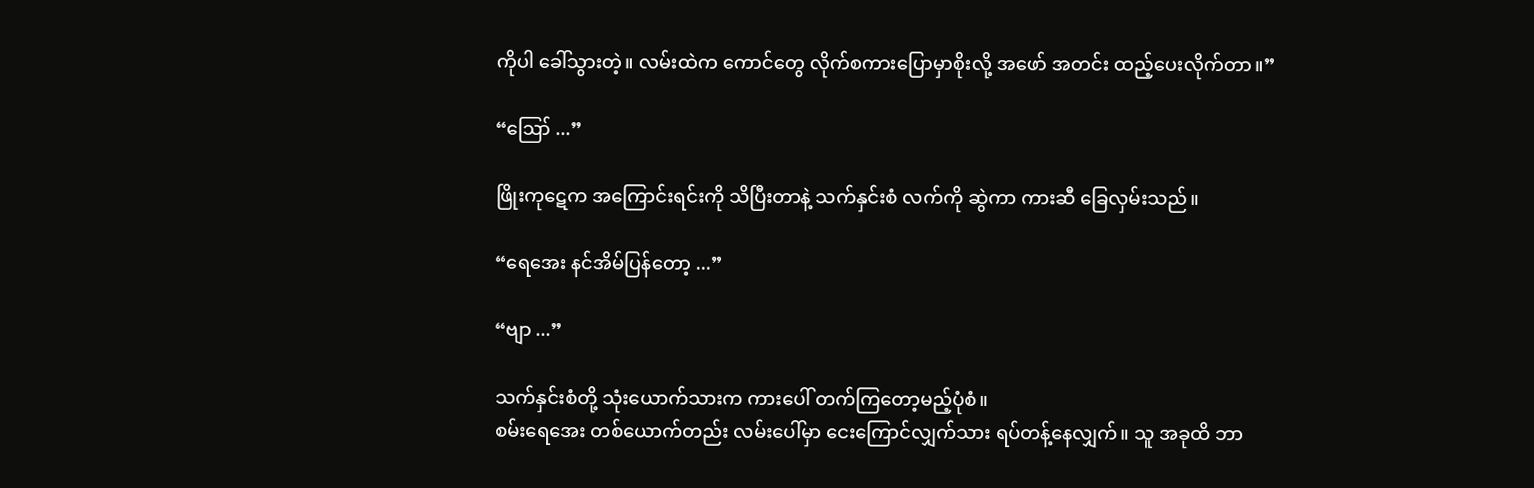ကိုပါ ခေါ်သွားတဲ့။ လမ်းထဲက ကောင်တွေ လိုက်စကားပြောမှာစိုးလို့ အဖော် အတင်း ထည့်ပေးလိုက်တာ။”

“ဪ ...”

ဖြိုးကုဋေက အကြောင်းရင်းကို သိပြီးတာနဲ့ သက်နှင်းစံ လက်ကို ဆွဲကာ ကားဆီ ခြေလှမ်းသည်။

“ရေအေး နင်အိမ်ပြန်တော့ ...”

“ဗျာ ...”

သက်နှင်းစံတို့ သုံးယောက်သားက ကားပေါ် တက်ကြတော့မည့်ပုံစံ။
စမ်းရေအေး တစ်ယောက်တည်း လမ်းပေါ်မှာ ငေးကြောင်လျှက်သား ရပ်တန့်နေလျှက်။ သူ အခုထိ ဘာ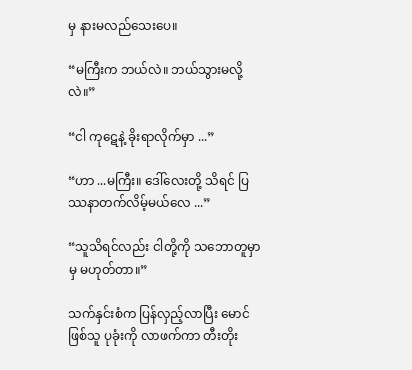မှ နားမလည်သေးပေ။

“မကြီးက ဘယ်လဲ။ ဘယ်သွားမလို့လဲ။”

“ငါ ကုဋေနဲ့ ခိုးရာလိုက်မှာ ...”

“ဟာ ...မကြီး။ ဒေါ်လေးတို့ သိရင် ပြဿနာတက်လိမ့်မယ်လေ ...”

“သူသိရင်လည်း ငါတို့ကို သဘောတူမှာမှ မဟုတ်တာ။”

သက်နှင်းစံက ပြန်လှည့်လာပြီး မောင်ဖြစ်သူ ပုခုံးကို လာဖက်ကာ တီးတိုး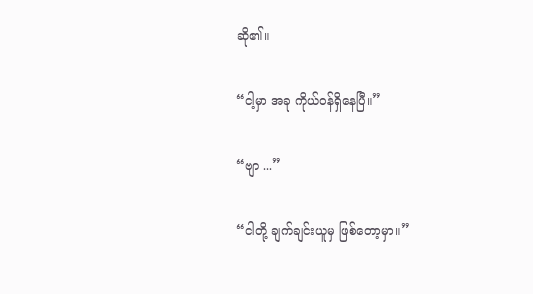ဆို၏။

“ငါ့မှာ အခု ကိုယ်ဝန်ရှိနေပြီ။”

“ဗျာ ...”

“ငါတို့ ချက်ချင်းယူမှ ဖြစ်တော့မှာ။”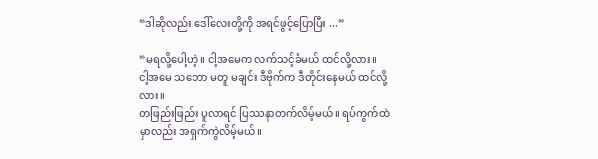“ဒါဆိုလည်း ဒေါ်လေးတို့ကို အရင်ဖွင့်ပြောပြီး ...”

“မရလို့ပေါ့ဟဲ့။ ငါ့အမေက လက်သင့်ခံမယ် ထင်လို့လား။
ငါ့အမေ သဘော မတူ မချင်း ဒီဗိုက်က ဒီတိုင်းနေမယ် ထင်လို့လား။
တဖြည်းဖြည်း ပူလာရင် ပြဿနာတက်လိမ့်မယ်။ ရပ်ကွက်ထဲမှာလည်း အရှက်ကွဲလိမ့်မယ်။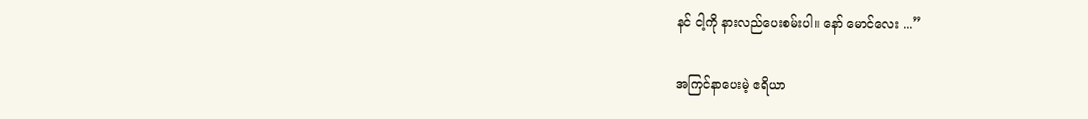နင် ငါ့ကို နားလည်ပေးစမ်းပါ။ နော် မောင်လေး ...”

အကြင်နာပေးမဲ့ ဧရိယာ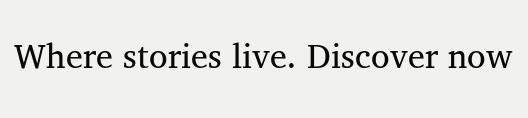Where stories live. Discover now